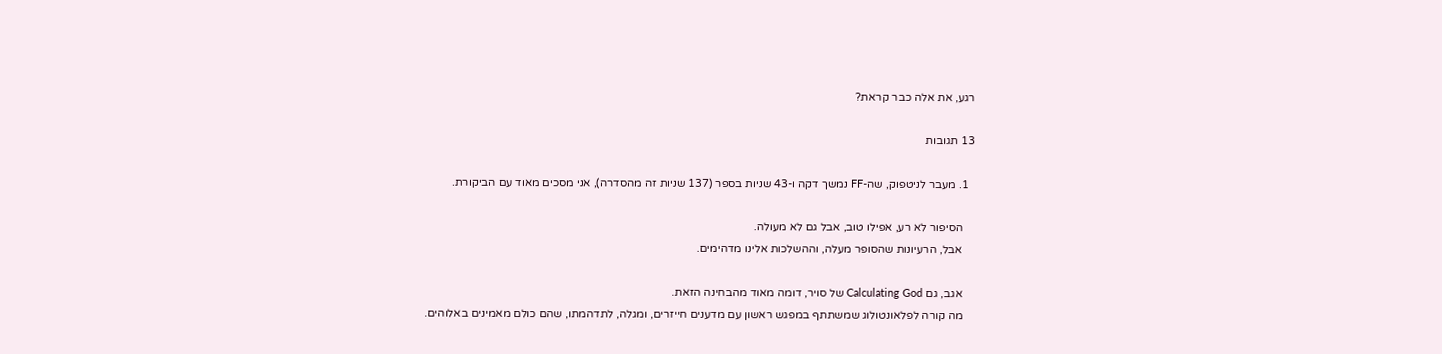רגע, את אלה כבר קראת?

13 תגובות

  1. מעבר לניטפוק, שה-FF נמשך דקה ו-43 שניות בספר (137 שניות זה מהסדרה), אני מסכים מאוד עם הביקורת.

    הסיפור לא רע, אפילו טוב, אבל גם לא מעולה.
    אבל, הרעיונות שהסופר מעלה, וההשלכות אלינו מדהימים.

    אגב, גם Calculating God של סויר, דומה מאוד מהבחינה הזאת.
    מה קורה לפלאונטולוג שמשתתף במפגש ראשון עם מדענים חייזרים, ומגלה, לתדהמתו, שהם כולם מאמינים באלוהים.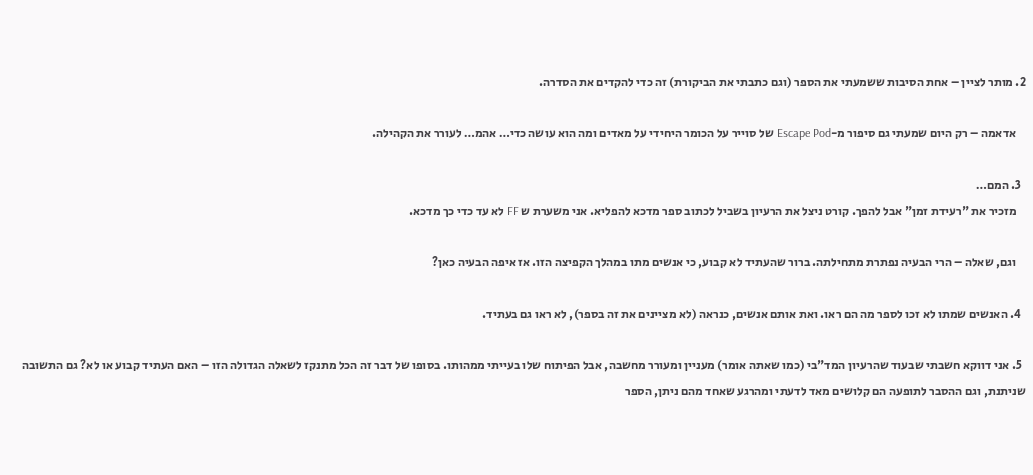2. מותר לציין – אחת הסיבות ששמעתי את הספר (וגם כתבתי את הביקורת) זה כדי להקדים את הסדרה.

    אדאמה – רק היום שמעתי גם סיפור מ-Escape Pod של סוייר על הכומר היחידי על מאדים ומה הוא עושה כדי… אהמ… לעורר את הקהילה.

  3. המם…
    מזכיר את "רעידת זמן" אבל להפך. קורט ניצל את הרעיון בשביל לכתוב ספר מדכא להפליא. אני משערת ש FF לא עד כדי כך מדכא.

    וגם, שאלה – הרי הבעיה נפתרת מתחילתה. ברור שהעתיד לא קבוע, כי אנשים מתו במהלך הקפיצה הזו. אז איפה הבעיה כאן?

  4. האנשים שמתו לא זכו לספר מה הם ראו. ואת אותם אנשים, כנראה (לא מציינים את זה בספר), לא ראו גם בעתיד.

  5. אני דווקא חשבתי שבעוד שהרעיון המד"בי (כמו שאתה אומר) מעניין ומעורר מחשבה, אבל הפיתוח שלו בעייתי ממהותו. בסופו של דבר זה הכל מתנקז לשאלה הגדולה הזו – האם העתיד קבוע או לא? גם התשובה שניתנת, וגם ההסבר לתופעה הם קלושים מאד לדעתי ומהרגע שאחד מהם ניתן, הספר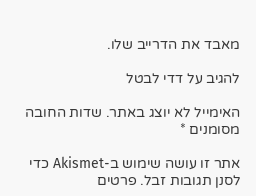מאבד את הדרייב שלו.

להגיב על דדי לבטל

האימייל לא יוצג באתר. שדות החובה מסומנים *

אתר זו עושה שימוש ב-Akismet כדי לסנן תגובות זבל. פרטים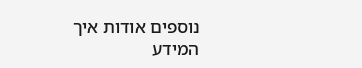נוספים אודות איך המידע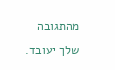מהתגובה שלך יעובד.